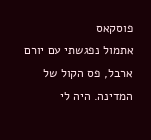פוסקאס
אתמול נפגשתי עם יורם ארבל, פס הקול של המדינה. היה לי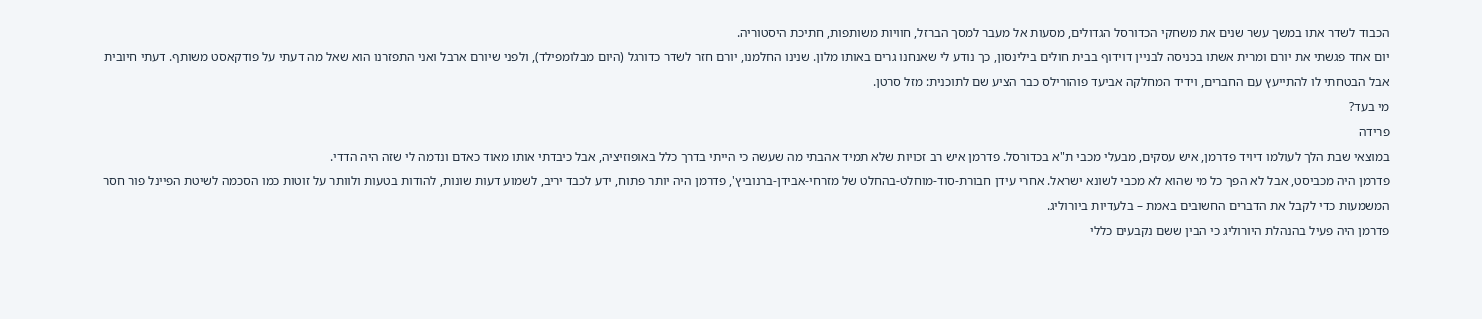הכבוד לשדר אתו במשך עשר שנים את משחקי הכדורסל הגדולים, מסעות אל מעבר למסך הברזל, חוויות משותפות, חתיכת היסטוריה.
יום אחד פגשתי את יורם ומרית אשתו בכניסה לבניין דוידוף בבית חולים בילינסון, כך נודע לי שאנחנו גרים באותו מלון. שנינו החלמנו, יורם חזר לשדר כדורגל (היום מבלומפילד), ולפני שיורם ארבל ואני התפזרנו הוא שאל מה דעתי על פודקאסט משותף. דעתי חיובית אבל הבטחתי לו להתייעץ עם החברים, וידיד המחלקה אביעד פוהורילס כבר הציע שם לתוכנית: מזל סרטן.
מי בעד?
פרידה
במוצאי שבת הלך לעולמו דיויד פדרמן, איש עסקים, מבעלי מכבי ת"א בכדורסל. פדרמן איש רב זכויות שלא תמיד אהבתי מה שעשה כי הייתי בדרך כלל באופוזיציה, אבל כיבדתי אותו מאוד כאדם ונדמה לי שזה היה הדדי.
פדרמן היה מכביסט, אבל לא הפך כל מי שהוא לא מכבי לשונא ישראל. אחרי עידן חבורת-סוד-מוחלט-בהחלט של מזרחי-אבידן-ברנוביץ', פדרמן היה יותר פתוח, ידע לכבד יריב, לשמוע דעות שונות, להודות בטעות ולוותר על זוטות כמו הסכמה לשיטת הפיינל פור חסר המשמעות כדי לקבל את הדברים החשובים באמת – בלעדיות ביורוליג.
פדרמן היה פעיל בהנהלת היורוליג כי הבין ששם נקבעים כללי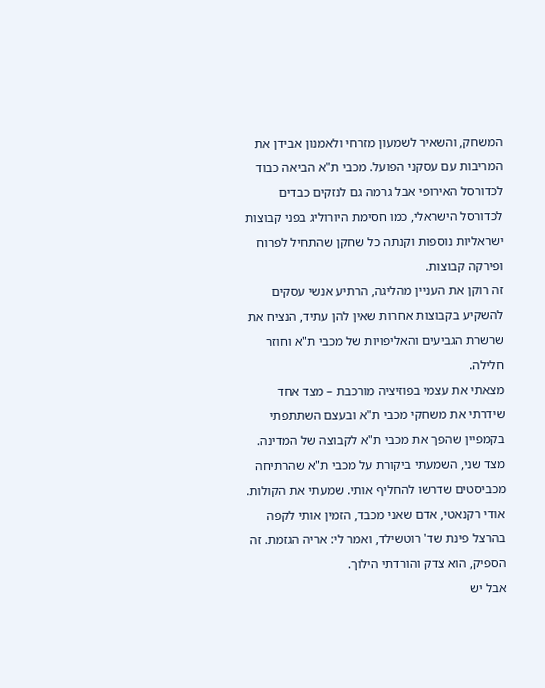המשחק, והשאיר לשמעון מזרחי ולאמנון אבידן את המריבות עם עסקני הפועל. מכבי ת"א הביאה כבוד לכדורסל האירופי אבל גרמה גם לנזקים כבדים לכדורסל הישראלי, כמו חסימת היורוליג בפני קבוצות ישראליות נוספות וקנתה כל שחקן שהתחיל לפרוח ופירקה קבוצות.
זה רוקן את העניין מהליגה, הרתיע אנשי עסקים להשקיע בקבוצות אחרות שאין להן עתיד, הנציח את שרשרת הגביעים והאליפויות של מכבי ת"א וחוזר חלילה.
מצאתי את עצמי בפוזיציה מורכבת – מצד אחד שידרתי את משחקי מכבי ת"א ובעצם השתתפתי בקמפיין שהפך את מכבי ת"א לקבוצה של המדינה. מצד שני, השמעתי ביקורת על מכבי ת"א שהרתיחה מכביסטים שדרשו להחליף אותי. שמעתי את הקולות. אודי רקנאטי, אדם שאני מכבד, הזמין אותי לקפה בהרצל פינת שד' רוטשילד, ואמר לי: אריה הגזמת. זה הספיק, הוא צדק והורדתי הילוך.
אבל יש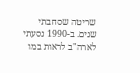שריטה שסחבתי שנים. ב-1990 נסעתי לארה"ב לראות במו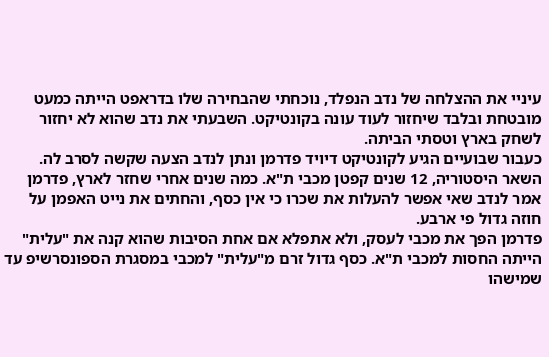עיניי את ההצלחה של נדב הנפלד, נוכחתי שהבחירה שלו בדראפט הייתה כמעט מובטחת ובלבד שיחזור לעוד עונה בקונטיקט. השבעתי את נדב שהוא לא יחזור לשחק בארץ וטסתי הביתה.
כעבור שבועיים הגיע לקונטיקט דיויד פדרמן ונתן לנדב הצעה שקשה לסרב לה. השאר היסטוריה, 12 שנים קפטן מכבי ת"א. כמה שנים אחרי שחזר לארץ, פדרמן אמר לנדב שאי אפשר להעלות את שכרו כי אין כסף, והחתים את נייט האפמן על חוזה גדול פי ארבע.
פדרמן הפך את מכבי לעסק, ולא אתפלא אם אחת הסיבות שהוא קנה את "עלית" הייתה החסות למכבי ת"א. כסף גדול זרם מ"עלית" למכבי במסגרת הספונסרשיפ עד שמישהו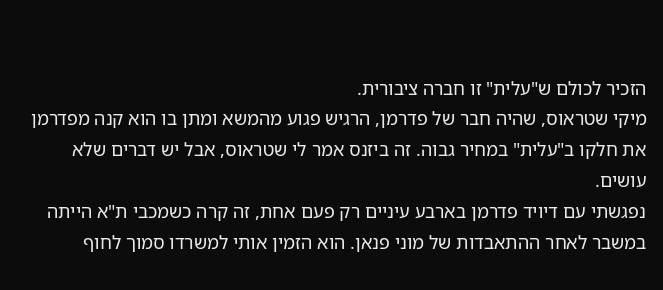הזכיר לכולם ש"עלית" זו חברה ציבורית.
מיקי שטראוס, שהיה חבר של פדרמן, הרגיש פגוע מהמשא ומתן בו הוא קנה מפדרמן את חלקו ב"עלית" במחיר גבוה. זה ביזנס אמר לי שטראוס, אבל יש דברים שלא עושים.
נפגשתי עם דיויד פדרמן בארבע עיניים רק פעם אחת, זה קרה כשמכבי ת"א הייתה במשבר לאחר ההתאבדות של מוני פנאן. הוא הזמין אותי למשרדו סמוך לחוף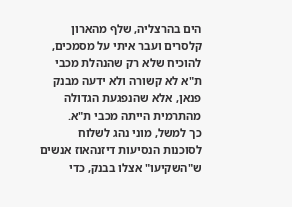הים בהרצליה, שלף מהארון קלסרים ועבר איתי על מסמכים, להוכיח שלא רק שהנהלת מכבי ת"א לא קשורה ולא ידעה מבנק פנאן, אלא שהנפגעת הגדולה מהתרמית הייתה מכבי ת"א.
כך למשל, מוני נהג לשלוח לסוכנות הנסיעות דיזנהאוז אנשים ש"השקיעו" אצלו בבנק, כדי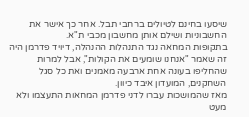שיסעו בחינם לטיולים ברחבי תבל. אחר כך אישר את החשבוניות ושילם אותן מחשבון מכבי ת"א.
בתקופות המחאה נגד התנהלות ההנהלה, דיויד פדרמן היה זה שאמר "אנחנו שומעים את הקולות", אבל למרות שהחליפו בעונה אחת ארבעה מאמנים ואת כל סגל השחקנים, המועדון איבד כיוון.
מאז שהמושכות עברו לדני פדרמן המחאות התעצמו ולא מעט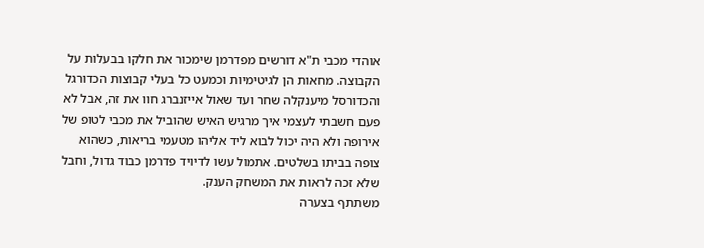אוהדי מכבי ת"א דורשים מפדרמן שימכור את חלקו בבעלות על הקבוצה. מחאות הן לגיטימיות וכמעט כל בעלי קבוצות הכדורגל והכדורסל מיענקלה שחר ועד שאול אייזנברג חוו את זה, אבל לא פעם חשבתי לעצמי איך מרגיש האיש שהוביל את מכבי לטופ של אירופה ולא היה יכול לבוא ליד אליהו מטעמי בריאות, כשהוא צופה בביתו בשלטים. אתמול עשו לדיויד פדרמן כבוד גדול, וחבל שלא זכה לראות את המשחק הענק.
משתתף בצערה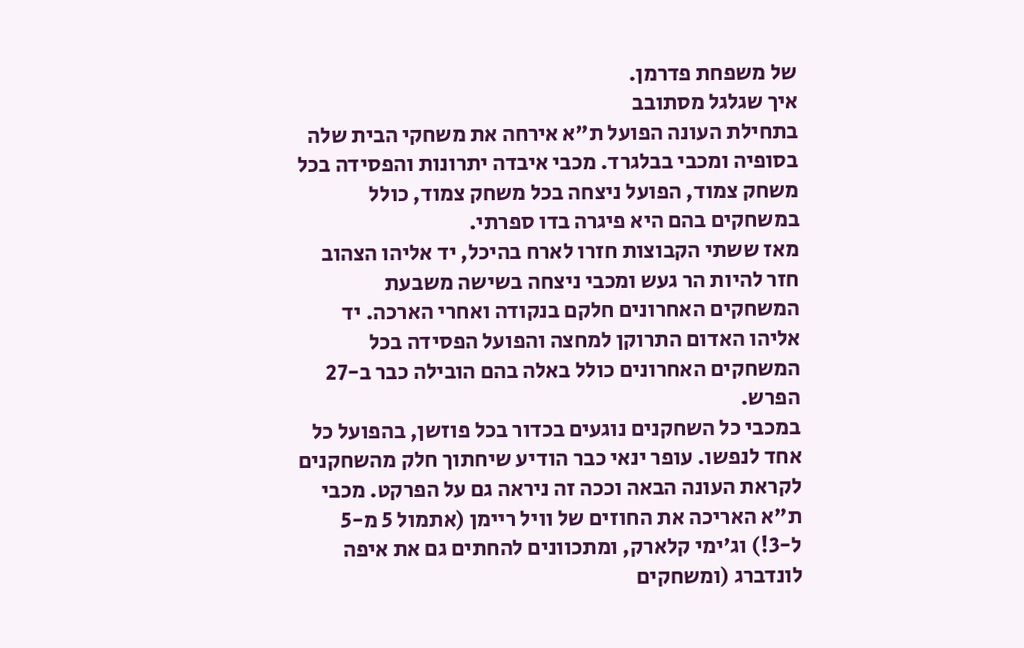של משפחת פדרמן.
איך שגלגל מסתובב
בתחילת העונה הפועל ת"א אירחה את משחקי הבית שלה בסופיה ומכבי בבלגרד. מכבי איבדה יתרונות והפסידה בכל משחק צמוד, הפועל ניצחה בכל משחק צמוד, כולל במשחקים בהם היא פיגרה בדו ספרתי.
מאז ששתי הקבוצות חזרו לארח בהיכל, יד אליהו הצהוב חזר להיות הר געש ומכבי ניצחה בשישה משבעת המשחקים האחרונים חלקם בנקודה ואחרי הארכה. יד אליהו האדום התרוקן למחצה והפועל הפסידה בכל המשחקים האחרונים כולל באלה בהם הובילה כבר ב-27 הפרש.
במכבי כל השחקנים נוגעים בכדור בכל פוזשן, בהפועל כל אחד לנפשו. עופר ינאי כבר הודיע שיחתוך חלק מהשחקנים לקראת העונה הבאה וככה זה ניראה גם על הפרקט. מכבי ת"א האריכה את החוזים של וויל ריימן (אתמול 5 מ-5 ל-3!) וג'ימי קלארק, ומתכוונים להחתים גם את איפה לונדברג (ומשחקים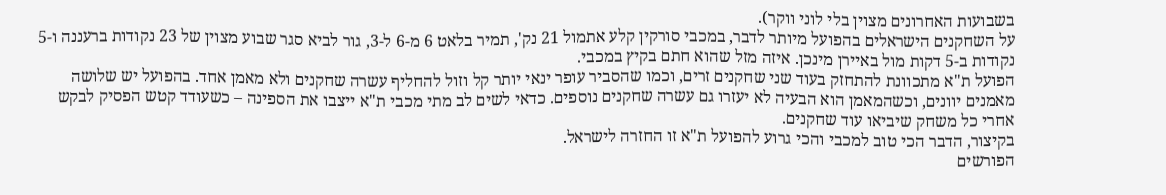בשבועות האחרונים מצוין בלי לוני ווקר).
על השחקנים הישראלים בהפועל מיותר לדבר, במכבי סורקין קלע אתמול 21 נק', תמיר בלאט 6 מ-6 ל-3, גור לביא סגר שבוע מצוין של 23 נקודות ברעננה ו-5 נקודות ב-5 דקות מול באיירן מינכן. איזה מזל שהוא חתם בקיץ במכבי.
הפועל ת"א מתכוונת להתחזק בעוד שני שחקנים זרים, וכמו שהסביר עופר ינאי יותר קל וזול להחליף עשרה שחקנים ולא מאמן אחד. בהפועל יש שלושה מאמנים יוונים, וכשהמאמן הוא הבעיה לא יעזרו גם עשרה שחקנים נוספים. כדאי לשים לב מתי מכבי ת"א ייצבו את הספינה – כשעודד קטש הפסיק לבקש אחרי כל משחק שיביאו עוד שחקנים.
בקיצור, הדבר הכי טוב למכבי והכי גרוע להפועל ת"א זו החזרה לישראל.
הפורשים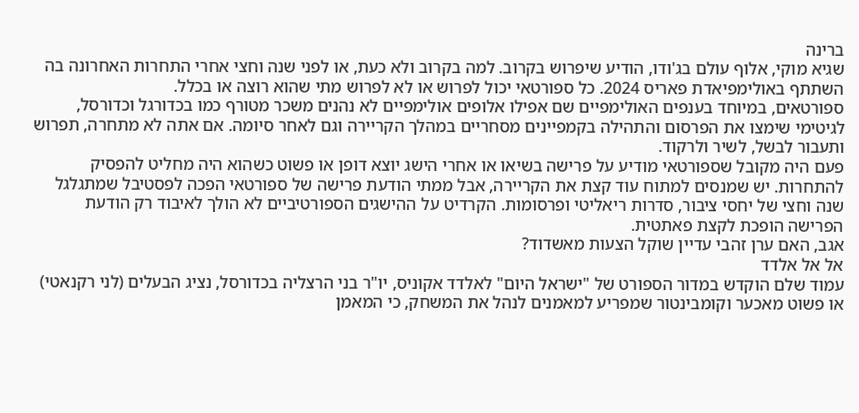ברינה
שגיא מוקי, אלוף עולם בג'ודו, הודיע שיפרוש בקרוב. למה בקרוב ולא כעת, או לפני שנה וחצי אחרי התחרות האחרונה בה השתתף באולימפיאדת פאריס 2024. כל ספורטאי יכול לפרוש או לא לפרוש מתי שהוא רוצה או בכלל.
ספורטאים, במיוחד בענפים האולימפיים שם אפילו אלופים אולימפיים לא נהנים משכר מטורף כמו בכדורגל וכדורסל, לגיטימי שימצו את הפרסום והתהילה בקמפיינים מסחריים במהלך הקריירה וגם לאחר סיומה. אם אתה לא מתחרה, תפרוש ותעבור לבשל, לשיר ולרקוד.
פעם היה מקובל שספורטאי מודיע על פרישה בשיאו או אחרי הישג יוצא דופן או פשוט כשהוא היה מחליט להפסיק להתחרות. יש שמנסים למתוח עוד קצת את הקריירה, אבל ממתי הודעת פרישה של ספורטאי הפכה לפסטיבל שמתגלגל שנה וחצי של יחסי ציבור, סדרות ריאליטי ופרסומות. הקרדיט על ההישגים הספורטיביים לא הולך לאיבוד רק הודעת הפרישה הופכת לקצת פאתטית.
אגב, האם ערן זהבי עדיין שוקל הצעות מאשדוד?
אל אל אלדד
עמוד שלם הוקדש במדור הספורט של "ישראל היום" לאלדד אקוניס, יו"ר בני הרצליה בכדורסל, נציג הבעלים (לני רקנאטי) או פשוט מאכער וקומבינטור שמפריע למאמנים לנהל את המשחק, כי המאמן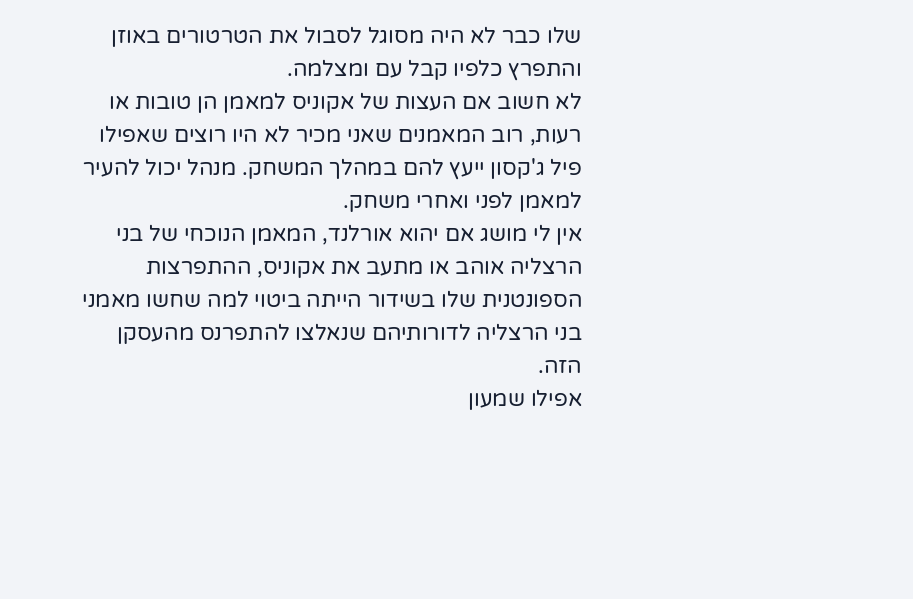שלו כבר לא היה מסוגל לסבול את הטרטורים באוזן והתפרץ כלפיו קבל עם ומצלמה.
לא חשוב אם העצות של אקוניס למאמן הן טובות או רעות, רוב המאמנים שאני מכיר לא היו רוצים שאפילו פיל ג'קסון ייעץ להם במהלך המשחק. מנהל יכול להעיר למאמן לפני ואחרי משחק.
אין לי מושג אם יהוא אורלנד, המאמן הנוכחי של בני הרצליה אוהב או מתעב את אקוניס, ההתפרצות הספונטנית שלו בשידור הייתה ביטוי למה שחשו מאמני בני הרצליה לדורותיהם שנאלצו להתפרנס מהעסקן הזה.
אפילו שמעון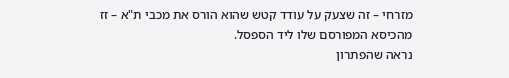מזרחי – זה שצעק על עודד קטש שהוא הורס את מכבי ת"א – זז מהכיסא המפורסם שלו ליד הספסל.
נראה שהפתרון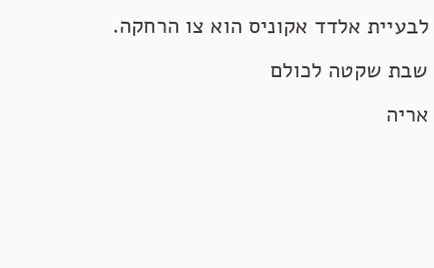לבעיית אלדד אקוניס הוא צו הרחקה.
שבת שקטה לכולם
אריה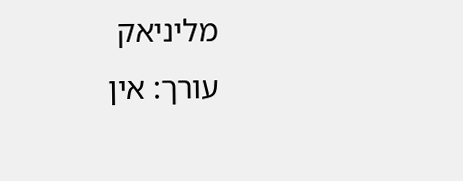מליניאק
עורך: אין